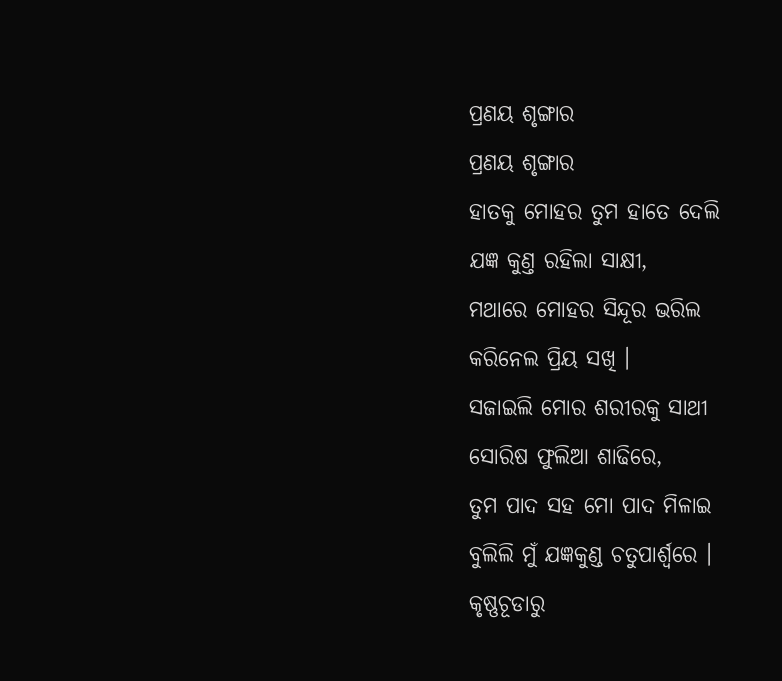ପ୍ରଣୟ ଶୃଙ୍ଗାର
ପ୍ରଣୟ ଶୃଙ୍ଗାର
ହାତକୁ ମୋହର ତୁମ ହାତେ ଦେଲି
ଯଜ୍ଞ କୁଣ୍ତ ରହିଲା ସାକ୍ଷୀ,
ମଥାରେ ମୋହର ସିନ୍ଦୂର ଭରିଲ
କରିନେଲ ପ୍ରିୟ ସଖି ।
ସଜାଇଲି ମୋର ଶରୀରକୁ ସାଥୀ
ସୋରିଷ ଫୁଲିଆ ଶାଢିରେ,
ତୁମ ପାଦ ସହ ମୋ ପାଦ ମିଳାଇ
ବୁଲିଲି ମୁଁ ଯଜ୍ଞକୁଣ୍ଡ ଚତୁପାର୍ଶ୍ୱରେ ।
କୃଷ୍ଣଚୂଡାରୁ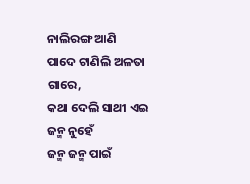ନାଲିରଙ୍ଗ ଆଣି
ପାଦେ ଟାଣିଲି ଅଳତା ଗାରେ,
କଥା ଦେଲି ସାଥୀ ଏଇ ଜନ୍ମ ନୁହେଁ
ଜନ୍ମ ଜନ୍ମ ପାଇଁ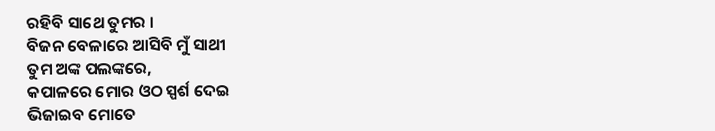ରହିବି ସାଥେ ତୁମର ।
ବିଜନ ବେଳାରେ ଆସିବି ମୁଁ ସାଥୀ
ତୁମ ଅଙ୍କ ପଲଙ୍କରେ,
କପାଳରେ ମୋର ଓଠ ସ୍ପର୍ଶ ଦେଇ
ଭିଜାଇବ ମୋତେ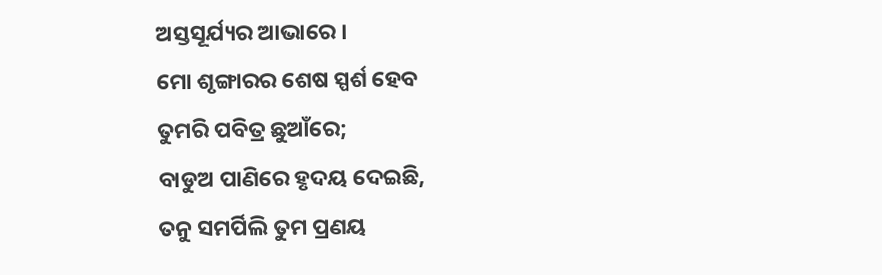ଅସ୍ତସୂର୍ଯ୍ୟର ଆଭାରେ ।
ମୋ ଶୃଙ୍ଗାରର ଶେଷ ସ୍ପର୍ଶ ହେବ
ତୁମରି ପବିତ୍ର ଛୁଆଁରେ;
ବାଡୁଅ ପାଣିରେ ହୃଦୟ ଦେଇଛି,
ତନୁ ସମର୍ପିଲି ତୁମ ପ୍ରଣୟ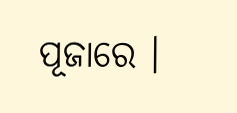ପୂଜାରେ ।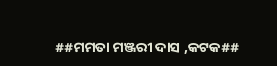##ମମତା ମଞ୍ଜରୀ ଦାସ ,କଟକ##